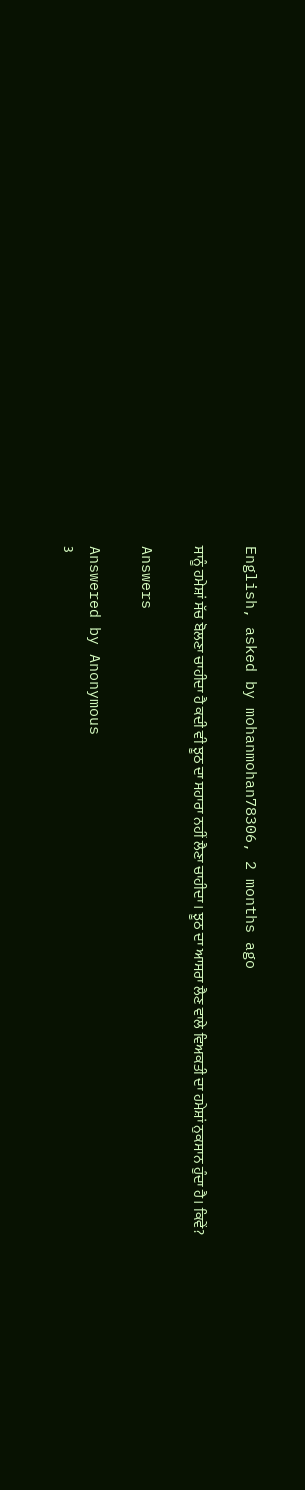English, asked by mohanmohan78306, 2 months ago

ਸਾਨੂੰ ਹਮੇਸ਼ਾਂ ਸੱਚ ਬੋਲਣਾ ਚਾਹੀਦਾ ਹੈ ਕਦੀ ਵੀ ਝੂਠ ਦਾ ਸਹਾਰਾ ਨਹੀਂ ਲੈਣਾ ਚਾਹੀਦਾ। ਝੂਠ ਦਾ ਆਸਰਾ ਲੈਣ ਵਾਲੇ ਵਿਅਕਤੀ ਦਾ ਹਮੇਸ਼ਾਂ ਨੁਕਸਾਨ ਹੁੰਦਾ ਹੈ। ਕਿਵੇਂ?

Answers

Answered by Anonymous
3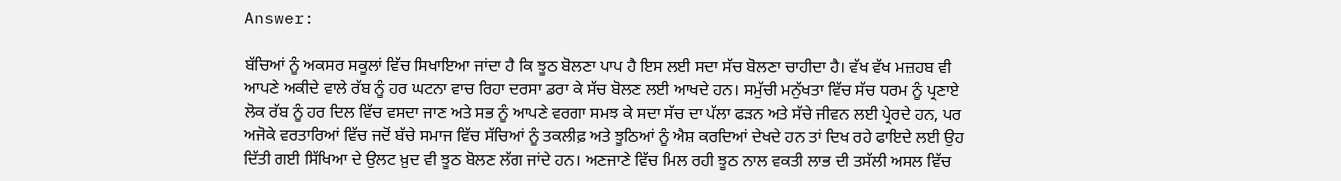Answer:

ਬੱਚਿਆਂ ਨੂੰ ਅਕਸਰ ਸਕੂਲਾਂ ਵਿੱਚ ਸਿਖਾਇਆ ਜਾਂਦਾ ਹੈ ਕਿ ਝੂਠ ਬੋਲਣਾ ਪਾਪ ਹੈ ਇਸ ਲਈ ਸਦਾ ਸੱਚ ਬੋਲਣਾ ਚਾਹੀਦਾ ਹੈ। ਵੱਖ ਵੱਖ ਮਜ਼ਹਬ ਵੀ ਆਪਣੇ ਅਕੀਦੇ ਵਾਲੇ ਰੱਬ ਨੂੰ ਹਰ ਘਟਨਾ ਵਾਚ ਰਿਹਾ ਦਰਸਾ ਡਰਾ ਕੇ ਸੱਚ ਬੋਲਣ ਲਈ ਆਖਦੇ ਹਨ। ਸਮੁੱਚੀ ਮਨੁੱਖਤਾ ਵਿੱਚ ਸੱਚ ਧਰਮ ਨੂੰ ਪ੍ਰਣਾਏ ਲੋਕ ਰੱਬ ਨੂੰ ਹਰ ਦਿਲ ਵਿੱਚ ਵਸਦਾ ਜਾਣ ਅਤੇ ਸਭ ਨੂੰ ਆਪਣੇ ਵਰਗਾ ਸਮਝ ਕੇ ਸਦਾ ਸੱਚ ਦਾ ਪੱਲਾ ਫੜਨ ਅਤੇ ਸੱਚੇ ਜੀਵਨ ਲਈ ਪ੍ਰੇਰਦੇ ਹਨ, ਪਰ ਅਜੋਕੇ ਵਰਤਾਰਿਆਂ ਵਿੱਚ ਜਦੋਂ ਬੱਚੇ ਸਮਾਜ ਵਿੱਚ ਸੱਚਿਆਂ ਨੂੰ ਤਕਲੀਫ਼ ਅਤੇ ਝੂਠਿਆਂ ਨੂੰ ਐਸ਼ ਕਰਦਿਆਂ ਦੇਖਦੇ ਹਨ ਤਾਂ ਦਿਖ ਰਹੇ ਫਾਇਦੇ ਲਈ ਉਹ ਦਿੱਤੀ ਗਈ ਸਿੱਖਿਆ ਦੇ ਉਲਟ ਖ਼ੁਦ ਵੀ ਝੂਠ ਬੋਲਣ ਲੱਗ ਜਾਂਦੇ ਹਨ। ਅਣਜਾਣੇ ਵਿੱਚ ਮਿਲ ਰਹੀ ਝੂਠ ਨਾਲ ਵਕਤੀ ਲਾਭ ਦੀ ਤਸੱਲੀ ਅਸਲ ਵਿੱਚ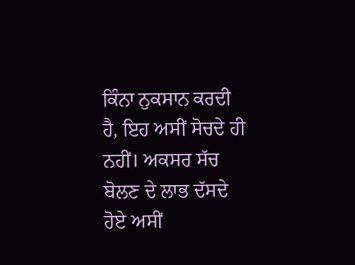ਕਿੰਨਾ ਨੁਕਸਾਨ ਕਰਦੀ ਹੈ, ਇਹ ਅਸੀਂ ਸੋਚਦੇ ਹੀ ਨਹੀਂ। ਅਕਸਰ ਸੱਚ ਬੋਲਣ ਦੇ ਲਾਭ ਦੱਸਦੇ ਹੋਏ ਅਸੀਂ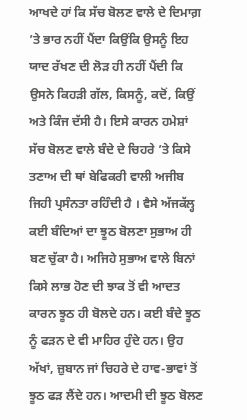ਆਖਦੇ ਹਾਂ ਕਿ ਸੱਚ ਬੋਲਣ ਵਾਲੇ ਦੇ ਦਿਮਾਗ਼ ’ਤੇ ਭਾਰ ਨਹੀਂ ਪੈਂਦਾ ਕਿਉਂਕਿ ਉਸਨੂੰ ਇਹ ਯਾਦ ਰੱਖਣ ਦੀ ਲੋੜ ਹੀ ਨਹੀਂ ਪੈਂਦੀ ਕਿ ਉਸਨੇ ਕਿਹੜੀ ਗੱਲ, ਕਿਸਨੂੰ, ਕਦੋਂ, ਕਿਉਂ ਅਤੇ ਕਿੰਜ ਦੱਸੀ ਹੈ। ਇਸੇ ਕਾਰਨ ਹਮੇਸ਼ਾਂ ਸੱਚ ਬੋਲਣ ਵਾਲੇ ਬੰਦੇ ਦੇ ਚਿਹਰੇ ’ਤੇ ਕਿਸੇ ਤਣਾਅ ਦੀ ਥਾਂ ਬੇਫਿਕਰੀ ਵਾਲੀ ਅਜੀਬ ਜਿਹੀ ਪ੍ਰਸੰਨਤਾ ਰਹਿੰਦੀ ਹੈ । ਵੈਸੇ ਅੱਜਕੱਲ੍ਹ ਕਈ ਬੰਦਿਆਂ ਦਾ ਝੂਠ ਬੋਲਣਾ ਸੁਭਾਅ ਹੀ ਬਣ ਚੁੱਕਾ ਹੈ। ਅਜਿਹੇ ਸੁਭਾਅ ਵਾਲੇ ਬਿਨਾਂ ਕਿਸੇ ਲਾਭ ਹੋਣ ਦੀ ਝਾਕ ਤੋਂ ਵੀ ਆਦਤ ਕਾਰਨ ਝੂਠ ਹੀ ਬੋਲਦੇ ਹਨ। ਕਈ ਬੰਦੇ ਝੂਠ ਨੂੰ ਫੜਨ ਦੇ ਵੀ ਮਾਹਿਰ ਹੁੰਦੇ ਹਨ। ਉਹ ਅੱਖਾਂ, ਜ਼ੁਬਾਨ ਜਾਂ ਚਿਹਰੇ ਦੇ ਹਾਵ-ਭਾਵਾਂ ਤੋਂ ਝੂਠ ਫੜ ਲੈਂਦੇ ਹਨ। ਆਦਮੀ ਦੀ ਝੂਠ ਬੋਲਣ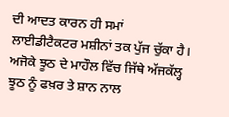ਦੀ ਆਦਤ ਕਾਰਨ ਹੀ ਸਮਾਂ ਲਾਈਡੀਟੈਕਟਰ ਮਸ਼ੀਨਾਂ ਤਕ ਪੁੱਜ ਚੁੱਕਾ ਹੈ। ਅਜੋਕੇ ਝੂਠ ਦੇ ਮਾਹੌਲ ਵਿੱਚ ਜਿੱਥੇ ਅੱਜਕੱਲ੍ਹ ਝੂਠ ਨੂੰ ਫਖ਼ਰ ਤੇ ਸ਼ਾਨ ਨਾਲ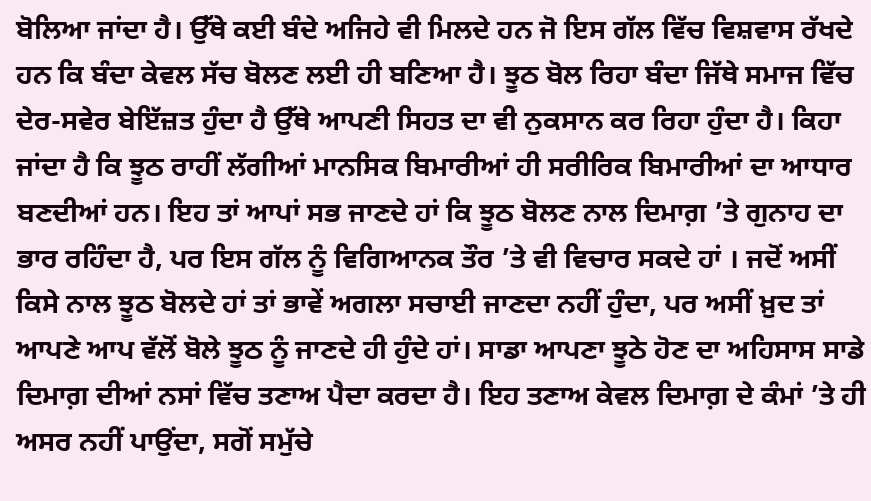ਬੋਲਿਆ ਜਾਂਦਾ ਹੈ। ਉੱਥੇ ਕਈ ਬੰਦੇ ਅਜਿਹੇ ਵੀ ਮਿਲਦੇ ਹਨ ਜੋ ਇਸ ਗੱਲ ਵਿੱਚ ਵਿਸ਼ਵਾਸ ਰੱਖਦੇ ਹਨ ਕਿ ਬੰਦਾ ਕੇਵਲ ਸੱਚ ਬੋਲਣ ਲਈ ਹੀ ਬਣਿਆ ਹੈ। ਝੂਠ ਬੋਲ ਰਿਹਾ ਬੰਦਾ ਜਿੱਥੇ ਸਮਾਜ ਵਿੱਚ ਦੇਰ-ਸਵੇਰ ਬੇਇੱਜ਼ਤ ਹੁੰਦਾ ਹੈ ਉੱਥੇ ਆਪਣੀ ਸਿਹਤ ਦਾ ਵੀ ਨੁਕਸਾਨ ਕਰ ਰਿਹਾ ਹੁੰਦਾ ਹੈ। ਕਿਹਾ ਜਾਂਦਾ ਹੈ ਕਿ ਝੂਠ ਰਾਹੀਂ ਲੱਗੀਆਂ ਮਾਨਸਿਕ ਬਿਮਾਰੀਆਂ ਹੀ ਸਰੀਰਿਕ ਬਿਮਾਰੀਆਂ ਦਾ ਆਧਾਰ ਬਣਦੀਆਂ ਹਨ। ਇਹ ਤਾਂ ਆਪਾਂ ਸਭ ਜਾਣਦੇ ਹਾਂ ਕਿ ਝੂਠ ਬੋਲਣ ਨਾਲ ਦਿਮਾਗ਼ ’ਤੇ ਗੁਨਾਹ ਦਾ ਭਾਰ ਰਹਿੰਦਾ ਹੈ, ਪਰ ਇਸ ਗੱਲ ਨੂੰ ਵਿਗਿਆਨਕ ਤੌਰ ’ਤੇ ਵੀ ਵਿਚਾਰ ਸਕਦੇ ਹਾਂ । ਜਦੋਂ ਅਸੀਂ ਕਿਸੇ ਨਾਲ ਝੂਠ ਬੋਲਦੇ ਹਾਂ ਤਾਂ ਭਾਵੇਂ ਅਗਲਾ ਸਚਾਈ ਜਾਣਦਾ ਨਹੀਂ ਹੁੰਦਾ, ਪਰ ਅਸੀਂ ਖ਼ੁਦ ਤਾਂ ਆਪਣੇ ਆਪ ਵੱਲੋਂ ਬੋਲੇ ਝੂਠ ਨੂੰ ਜਾਣਦੇ ਹੀ ਹੁੰਦੇ ਹਾਂ। ਸਾਡਾ ਆਪਣਾ ਝੂਠੇ ਹੋਣ ਦਾ ਅਹਿਸਾਸ ਸਾਡੇ ਦਿਮਾਗ਼ ਦੀਆਂ ਨਸਾਂ ਵਿੱਚ ਤਣਾਅ ਪੈਦਾ ਕਰਦਾ ਹੈ। ਇਹ ਤਣਾਅ ਕੇਵਲ ਦਿਮਾਗ਼ ਦੇ ਕੰਮਾਂ ’ਤੇ ਹੀ ਅਸਰ ਨਹੀਂ ਪਾਉਂਦਾ, ਸਗੋਂ ਸਮੁੱਚੇ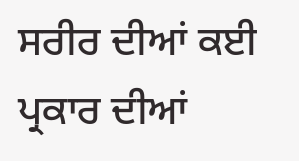ਸਰੀਰ ਦੀਆਂ ਕਈ ਪ੍ਰਕਾਰ ਦੀਆਂ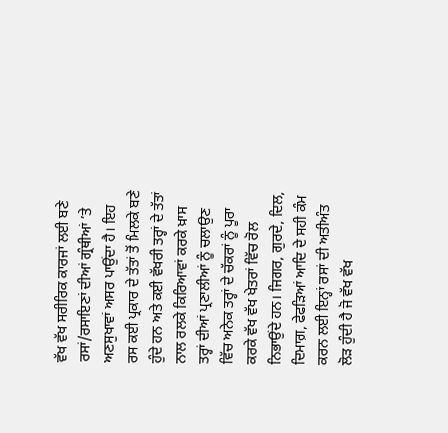ਵੱਖ ਵੱਖ ਸਰੀਰਿਕ ਕਾਰਜਾਂ ਲਈ ਬਣੇ ਰਸਾਂ/ਰਸਾਇਣਾਂ ਦੀਆਂ ਗ੍ਰੰਥੀਆਂ ’ਤੇ ਅਣਸੁਖਾਵਾਂ ਅਸਰ ਪਾਉਂਦਾ ਹੈ। ਇਹ ਰਸ ਕਈ ਪ੍ਰਕਾਰ ਦੇ ਤੱਤਾਂ ਤੋਂ ਮਿਲਕੇ ਬਣੇ ਹੁੰਦੇ ਹਨ ਅਤੇ ਕਈ ਵੱਖਰੀ ਤਰ੍ਹਾਂ ਦੇ ਤੱਤਾਂ ਨਾਲ ਰਲਕੇ ਕਿਰਿਆਵਾਂ ਕਰਕੇ ਖ਼ਾਸ ਤਰ੍ਹਾਂ ਦੀਆਂ ਪ੍ਰਣਾਲੀਆਂ ਨੂੰ ਚਲਾਉਣ ਵਿੱਚ ਅਨੇਕ ਤਰ੍ਹਾਂ ਦੇ ਚੱਕਰਾਂ ਨੂੰ ਪੂਰਾ ਕਰਕੇ ਵੱਖ ਵੱਖ ਖੇਤਰਾਂ ਵਿੱਚ ਰੋਲ ਨਿਭਾਉਂਦੇ ਹਨ। ਜਿਗਰ, ਗੁਰਦੇ, ਦਿਲ, ਦਿਮਾਗ਼, ਫੇਫੜਿਆਂ ਆਦਿ ਦੇ ਸਹੀ ਕੰਮ ਕਰਨ ਲਈ ਇਨ੍ਹਾਂ ਰਸਾਂ ਦੀ ਅਤੀਅੰਤ ਲੋੜ ਹੁੰਦੀ ਹੈ ਜੋ ਵੱਖ ਵੱਖ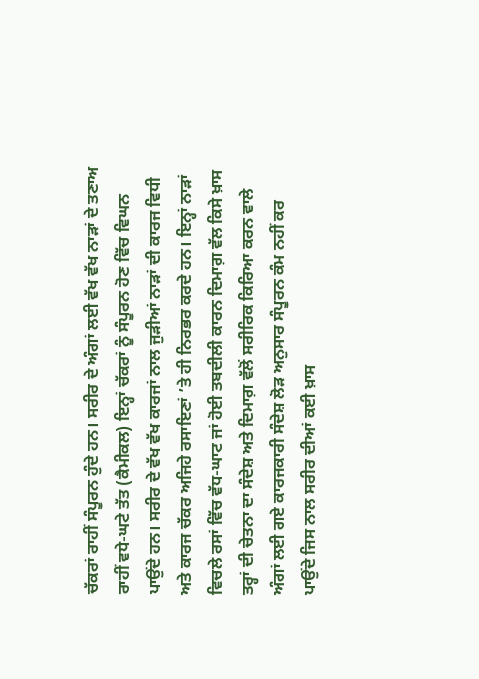ਚੱਕਰਾਂ ਰਾਹੀਂ ਸੰਪੂਰਨ ਹੁੰਦੇ ਹਨ। ਸਰੀਰ ਦੇ ਅੰਗਾਂ ਲਈ ਵੱਖ ਵੱਖ ਨਾੜਾਂ ਦੇ ਤਣਾਅ ਰਾਹੀਂ ਵਧੇ-ਘਟੇ ਤੱਤ (ਕੈਮੀਕਲ) ਇਨ੍ਹਾਂ ਚੱਕਰਾਂ ਨੂੰ ਸੰਪੂਰਨ ਹੋਣ ਵਿੱਚ ਵਿਘਨ ਪਾਉਂਦੇ ਹਨ। ਸਰੀਰ ਦੇ ਵੱਖ ਵੱਖ ਕਾਰਜਾਂ ਨਾਲ ਜੁੜੀਆਂ ਨਾੜਾਂ ਦੀ ਕਾਰਜ ਵਿਧੀ ਅਤੇ ਕਾਰਜ ਚੱਕਰ ਅਜਿਹੇ ਰਸਾਇਣਾਂ ’ਤੇ ਹੀ ਨਿਰਭਰ ਕਰਦੇ ਹਨ। ਇਨ੍ਹਾਂ ਨਾੜਾਂ ਵਿਚਲੇ ਰਸਾਂ ਵਿੱਚ ਵੱਧ-ਘਾਟ ਜਾਂ ਹੋਈ ਤਬਦੀਲੀ ਕਾਰਨ ਦਿਮਾਗ਼ ਵੱਲ ਕਿਸੇ ਖ਼ਾਸ ਤਰ੍ਹਾਂ ਦੀ ਚੇਤਨਾ ਦਾ ਸੰਦੇਸ਼ ਅਤੇ ਦਿਮਾਗ਼ ਵੱਲੋਂ ਸਰੀਰਿਕ ਕਿਰਿਆ ਕਰਨ ਵਾਲੇ ਅੰਗਾਂ ਲਈ ਗਏ ਕਾਰਜਕਾਰੀ ਸੰਦੇਸ਼ ਲੋੜ ਅਨੁਸਾਰ ਸੰਪੂਰਨ ਕੰਮ ਨਹੀਂ ਕਰ ਪਾਉਂਦੇ ਜਿਸ ਨਾਲ ਸਰੀਰ ਦੀਆਂ ਕਈ ਖ਼ਾਸ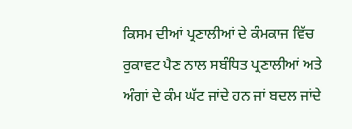ਕਿਸਮ ਦੀਆਂ ਪ੍ਰਣਾਲੀਆਂ ਦੇ ਕੰਮਕਾਜ ਵਿੱਚ ਰੁਕਾਵਟ ਪੈਣ ਨਾਲ ਸਬੰਧਿਤ ਪ੍ਰਣਾਲੀਆਂ ਅਤੇ ਅੰਗਾਂ ਦੇ ਕੰਮ ਘੱਟ ਜਾਂਦੇ ਹਨ ਜਾਂ ਬਦਲ ਜਾਂਦੇ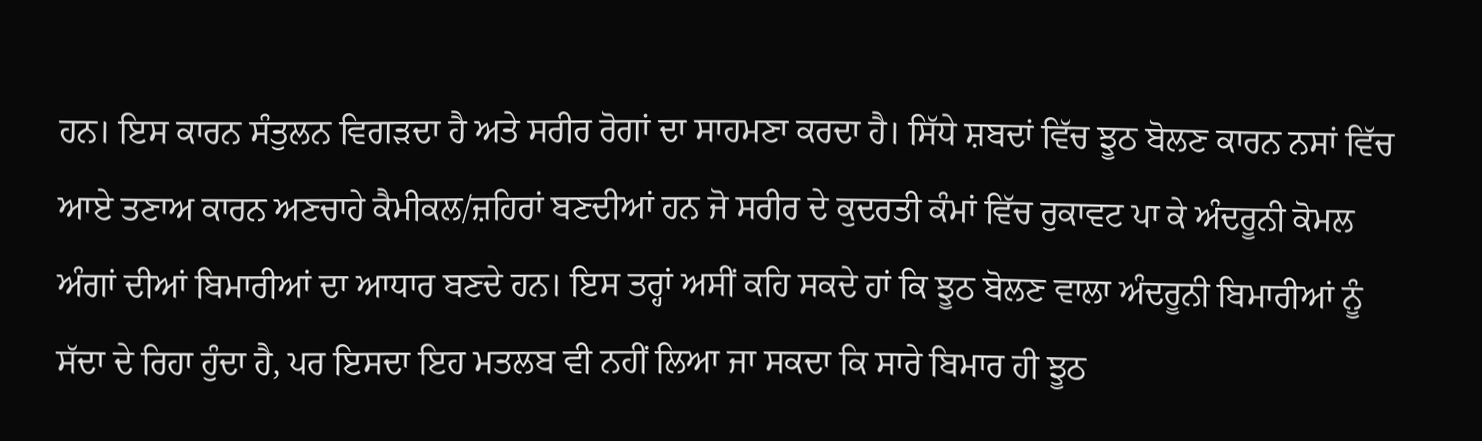ਹਨ। ਇਸ ਕਾਰਨ ਸੰਤੁਲਨ ਵਿਗੜਦਾ ਹੈ ਅਤੇ ਸਰੀਰ ਰੋਗਾਂ ਦਾ ਸਾਹਮਣਾ ਕਰਦਾ ਹੈ। ਸਿੱਧੇ ਸ਼ਬਦਾਂ ਵਿੱਚ ਝੂਠ ਬੋਲਣ ਕਾਰਨ ਨਸਾਂ ਵਿੱਚ ਆਏ ਤਣਾਅ ਕਾਰਨ ਅਣਚਾਹੇ ਕੈਮੀਕਲ/ਜ਼ਹਿਰਾਂ ਬਣਦੀਆਂ ਹਨ ਜੋ ਸਰੀਰ ਦੇ ਕੁਦਰਤੀ ਕੰਮਾਂ ਵਿੱਚ ਰੁਕਾਵਟ ਪਾ ਕੇ ਅੰਦਰੂਨੀ ਕੋਮਲ ਅੰਗਾਂ ਦੀਆਂ ਬਿਮਾਰੀਆਂ ਦਾ ਆਧਾਰ ਬਣਦੇ ਹਨ। ਇਸ ਤਰ੍ਹਾਂ ਅਸੀਂ ਕਹਿ ਸਕਦੇ ਹਾਂ ਕਿ ਝੂਠ ਬੋਲਣ ਵਾਲਾ ਅੰਦਰੂਨੀ ਬਿਮਾਰੀਆਂ ਨੂੰ ਸੱਦਾ ਦੇ ਰਿਹਾ ਹੁੰਦਾ ਹੈ, ਪਰ ਇਸਦਾ ਇਹ ਮਤਲਬ ਵੀ ਨਹੀਂ ਲਿਆ ਜਾ ਸਕਦਾ ਕਿ ਸਾਰੇ ਬਿਮਾਰ ਹੀ ਝੂਠ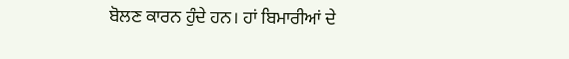ਬੋਲਣ ਕਾਰਨ ਹੁੰਦੇ ਹਨ। ਹਾਂ ਬਿਮਾਰੀਆਂ ਦੇ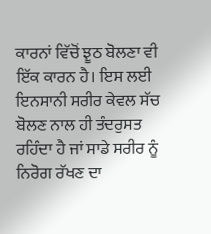ਕਾਰਨਾਂ ਵਿੱਚੋਂ ਝੂਠ ਬੋਲਣਾ ਵੀ ਇੱਕ ਕਾਰਨ ਹੈ। ਇਸ ਲਈ ਇਨਸਾਨੀ ਸਰੀਰ ਕੇਵਲ ਸੱਚ ਬੋਲਣ ਨਾਲ ਹੀ ਤੰਦਰੁਸਤ ਰਹਿੰਦਾ ਹੈ ਜਾਂ ਸਾਡੇ ਸਰੀਰ ਨੂੰ ਨਿਰੋਗ ਰੱਖਣ ਦਾ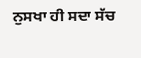ਨੁਸਖਾ ਹੀ ਸਦਾ ਸੱਚ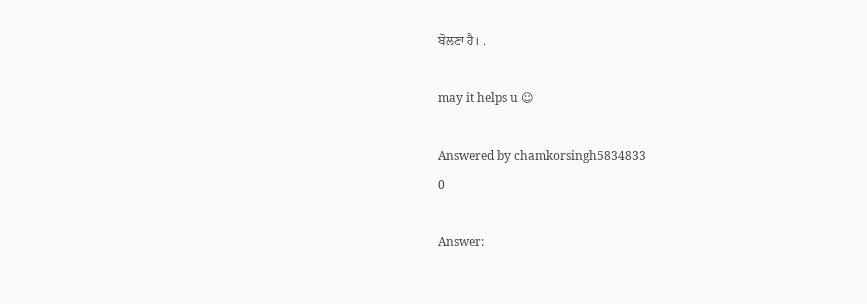ਬੋਲਣਾ ਹੈ। .

may it helps u ☺

Answered by chamkorsingh5834833
0

Answer: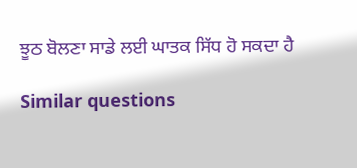ਝੂਠ ਬੋਲਣਾ ਸਾਡੇ ਲਈ ਘਾਤਕ ਸਿੱਧ ਹੋ ਸਕਦਾ ਹੈ

Similar questions